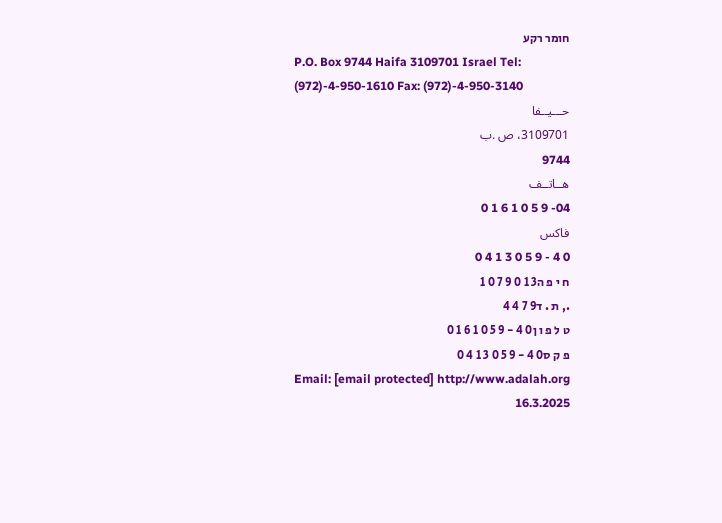חומר רקע
P.O. Box 9744 Haifa 3109701 Israel Tel: (972)-4-950-1610 Fax: (972)-4-950-3140
حـــيــفا
3109701، ص .ب
9744
هــاتــف
04- 9 5 0 1 6 1 0
فاكس
0 4 - 9 5 0 3 1 4 0
ח י פ ה3 1 0 9 7 0 1
., ת . ד9 7 4 4
ט ל פ ו ן0 4 - 9 5 0 1 6 1 0
פ ק ס0 4 - 9 5 0 3 1 4 0
Email: [email protected] http://www.adalah.org
16.3.2025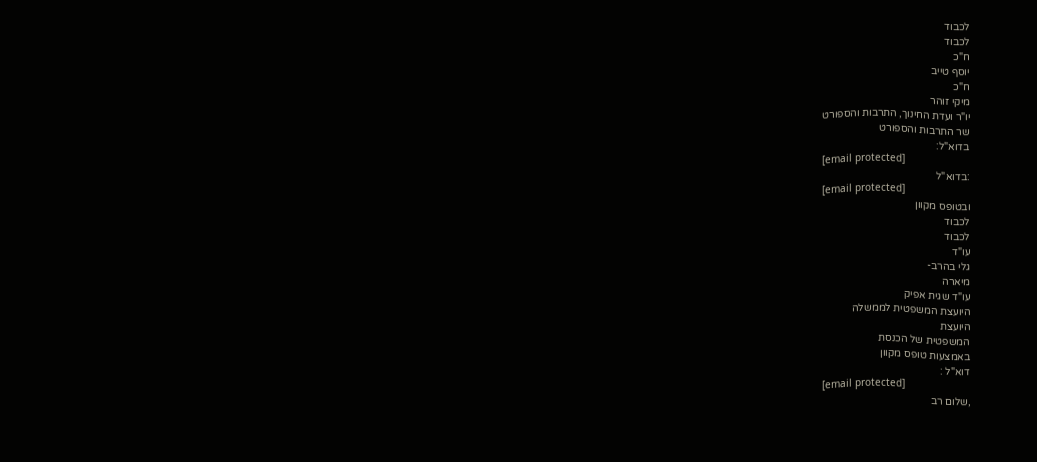לכבוד
לכבוד
ח"כ
יוסף טייב
ח"כ
מיקי זוהר
יו"ר ועדת החינוך, התרבות והספורט
שר התרבות והספורט
בדוא"ל:
[email protected]
:בדוא"ל
[email protected]
ובטופס מקוון
לכבוד
לכבוד
עו"ד
גלי בהרב-
מיארה
עו"ד שגית אפיק
היועצת המשפטית לממשלה
היועצת
המשפטית של הכנסת
באמצעות טופס מקוון
דוא"ל :
[email protected]
,שלום רב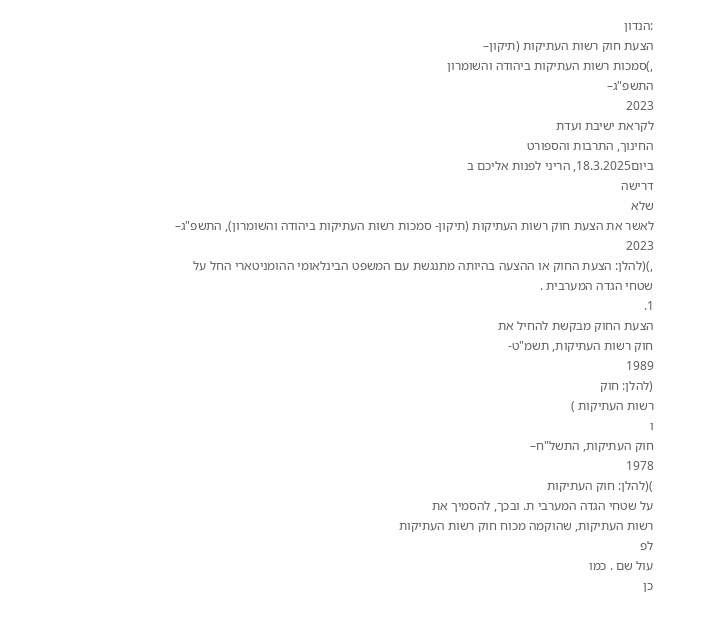:הנדון
הצעת חוק רשות העתיקות (תיקון–
,)סמכות רשות העתיקות ביהודה והשומרון
התשפ"ג–
2023
לקראת ישיבת ועדת
החינוך, התרבות והספורט
ביום18.3.2025, הריני לפנות אליכם ב
דרישה
שלא
לאשר את הצעת חוק רשות העתיקות (תיקון- סמכות רשות העתיקות ביהודה והשומרון), התשפ"ג–
2023
,)(להלן: הצעת החוק או ההצעה בהיותה מתנגשת עם המשפט הבינלאומי ההומניטארי החל על
שטחי הגדה המערבית .
1.
הצעת החוק מבקשת להחיל את
חוק רשות העתיקות, תשמ"ט-
1989
(להלן: חוק
רשות העתיקות )
ו
חוק העתיקות, התשל"ח–
1978
)(להלן: חוק העתיקות
על שטחי הגדה המערבי ת. ובכך, להסמיך את
רשות העתיקות, שהוקמה מכוח חוק רשות העתיקות
לפ
עול שם . כמו
כן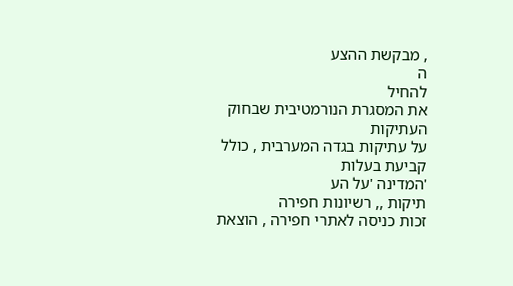, מבקשת ההצע
ה
להחיל
את המסגרת הנורמטיבית שבחוק העתיקות
על עתיקות בגדה המערבית , כולל קביעת בעלות
'המדינה 'על הע
תיקות ,, רשיונות חפירה
זכות כניסה לאתרי חפירה , הוצאת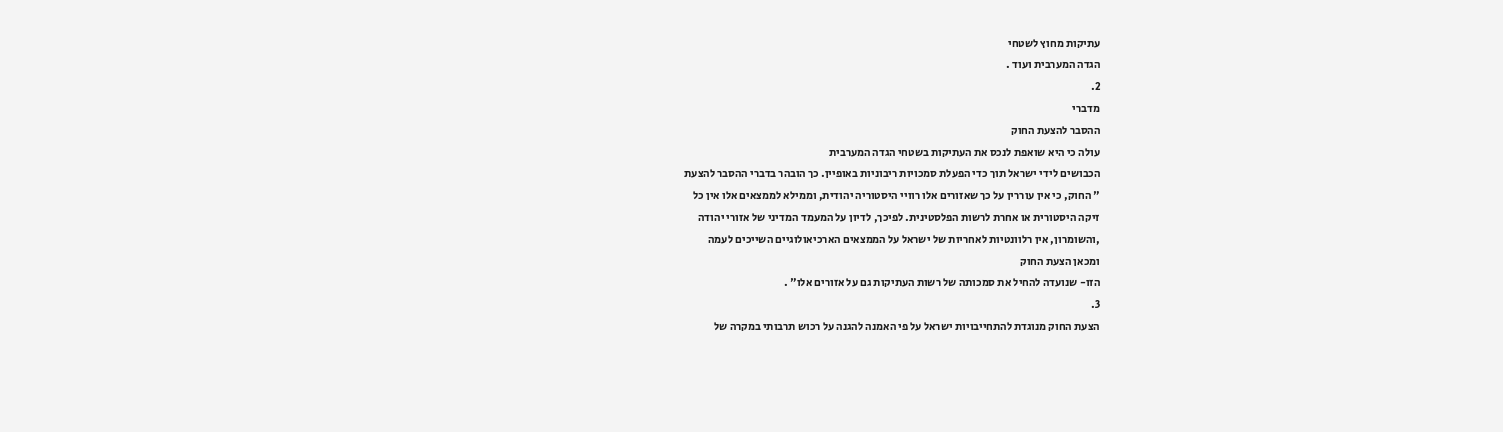עתיקות מחוץ לשטחי
הגדה המערבית ועוד .
2.
מדברי
ההסבר להצעת החוק
עולה כי היא שואפת לנכס את העתיקות בשטחי הגדה המערבית
הכבושים לידי ישראל תוך כדי הפעלת סמכויות ריבוניות באופיין. כך הובהר בדברי ההסבר להצעת
" החוק, כי אין עוררין על כך שאזורים אלו רוויי היסטוריה יהודית, וממילא לממצאים אלו אין כל
זיקה היסטורית או אחרת לרשות הפלסטינית. לפיכך, לדיון על המעמד המדיני של אזורי יהודה
,והשומרון, אין רלוונטיות לאחריות של ישראל על הממצאים הארכיאולוגיים השייכים לעמה
ומכאן הצעת החוק
הזו- שנועדה להחיל את סמכותה של רשות העתיקות גם על אזורים אלו" .
3.
הצעת החוק מנוגדת להתחייבויות ישראל על פי האמנה להגנה על רכוש תרבותי במקרה של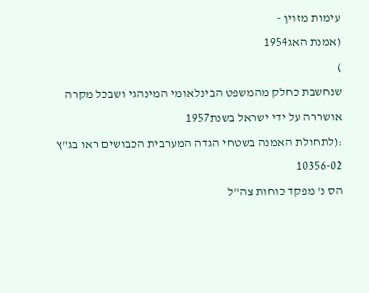עימות מזוין -
(אמנת האג1954
)
שנחשבת כחלק מהמשפט הבינלאומי המינהגי ושבכל מקרה
אושררה על ידי ישראל בשנת1957
:(לתחולת האמנה בשטחי הגדה המערבית הכבושים ראו בג"ץ
10356-02
הס נ' מפקד כוחות צה"ל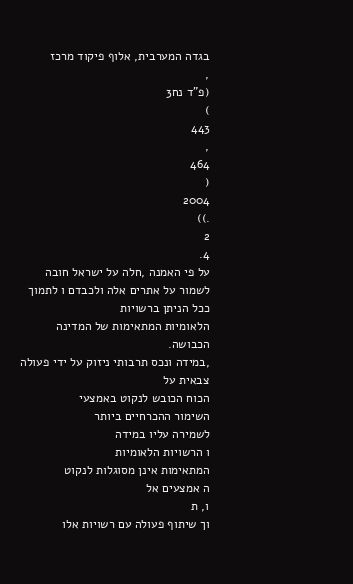בגדה המערבית, אלוף פיקוד מרכז
,
(פ"ד נח3
)
443
,
464
(
2004
.))
2
4.
על פי האמנה ,חלה על ישראל חובה לשמור על אתרים אלה ולכבדם ו לתמוך ככל הניתן ברשויות
הלאומיות המתאימות של המדינה הכבושה.
,במידה ונכס תרבותי ניזוק על ידי פעולה צבאית על
הכוח הכובש לנקוט באמצעי
השימור ההכרחיים ביותר
לשמירה עליו במידה
ו הרשויות הלאומיות
המתאימות אינן מסוגלות לנקוט
ה אמצעים אל
ו, ת
וך שיתוף פעולה עם רשויות אלו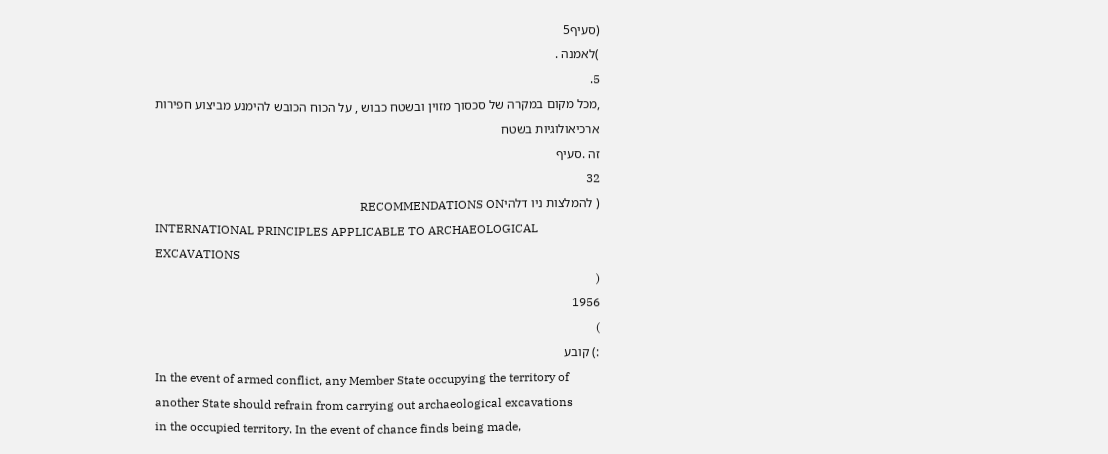(סעיף5
)לאמנה .
5.
,מכל מקום במקרה של סכסוך מזוין ובשטח כבוש , על הכוח הכובש להימנע מביצוע חפירות
ארכיאולוגיות בשטח
זה .סעיף
32
( להמלצות ניו דלהיRECOMMENDATIONS ON
INTERNATIONAL PRINCIPLES APPLICABLE TO ARCHAEOLOGICAL
EXCAVATIONS
(
1956
)
:) קובע
In the event of armed conflict, any Member State occupying the territory of
another State should refrain from carrying out archaeological excavations
in the occupied territory. In the event of chance finds being made,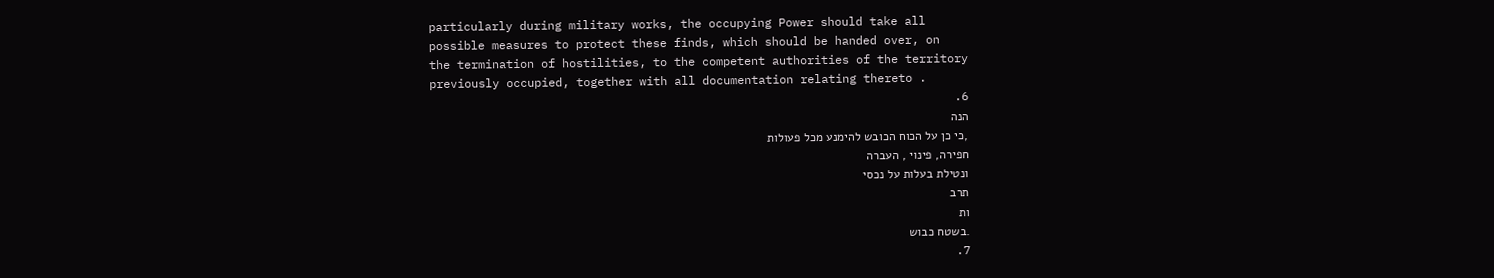particularly during military works, the occupying Power should take all
possible measures to protect these finds, which should be handed over, on
the termination of hostilities, to the competent authorities of the territory
previously occupied, together with all documentation relating thereto .
6.
הנה
,כי כן על הכוח הכובש להימנע מכל פעולות
חפירה, פינוי , העברה
ונטילת בעלות על נכסי
תרב
ות
.בשטח כבוש
7.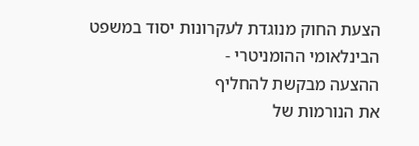הצעת החוק מנוגדת לעקרונות יסוד במשפט הבינלאומי ההומניטרי -
ההצעה מבקשת להחליף
את הנורמות של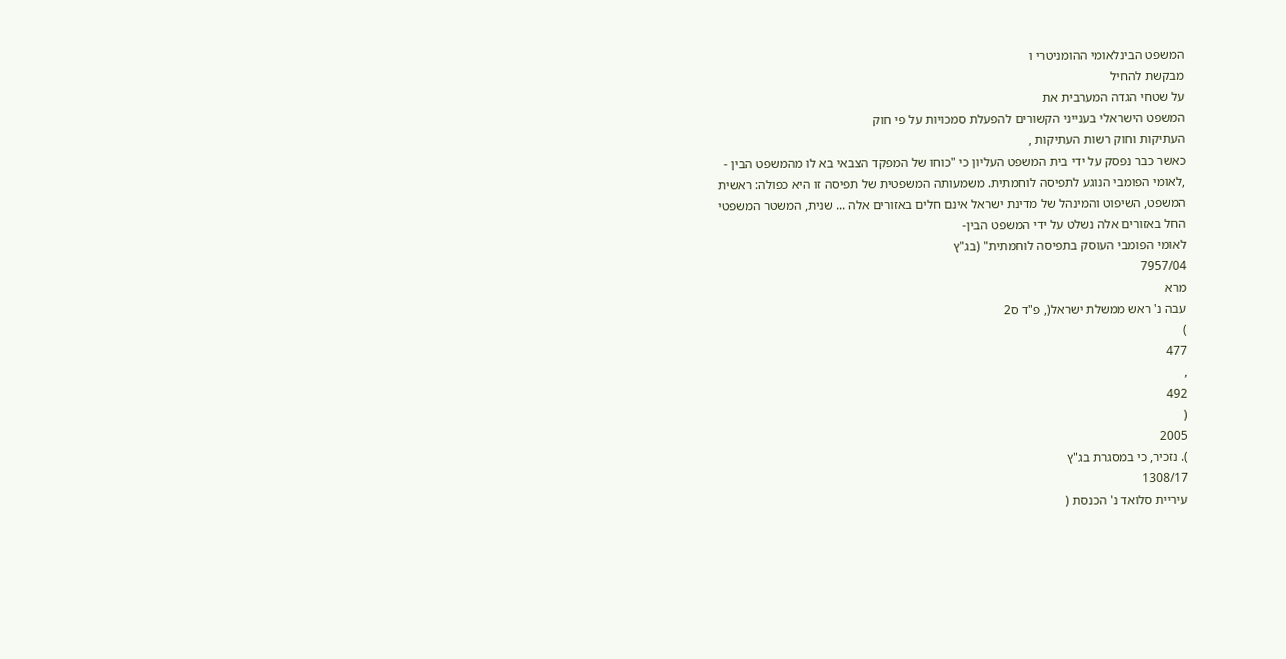המשפט הבינלאומי ההומניטרי ו
מבקשת להחיל
על שטחי הגדה המערבית את
המשפט הישראלי בענייני הקשורים להפעלת סמכויות על פי חוק
העתיקות וחוק רשות העתיקות ,
כאשר כבר נפסק על ידי בית המשפט העליון כי "כוחו של המפקד הצבאי בא לו מהמשפט הבין -
,לאומי הפומבי הנוגע לתפיסה לוחמתית. משמעותה המשפטית של תפיסה זו היא כפולה: ראשית
המשפט, השיפוט והמינהל של מדינת ישראל אינם חלים באזורים אלה ... שנית, המשטר המשפטי
החל באזורים אלה נשלט על ידי המשפט הבין-
לאומי הפומבי העוסק בתפיסה לוחמתית" (בג"ץ
7957/04
מרא
עבה נ' ראש ממשלת ישראל(, פ"ד ס2
)
477
,
492
(
2005
). נזכיר, כי במסגרת בג"ץ
1308/17
עיריית סלואד נ' הכנסת (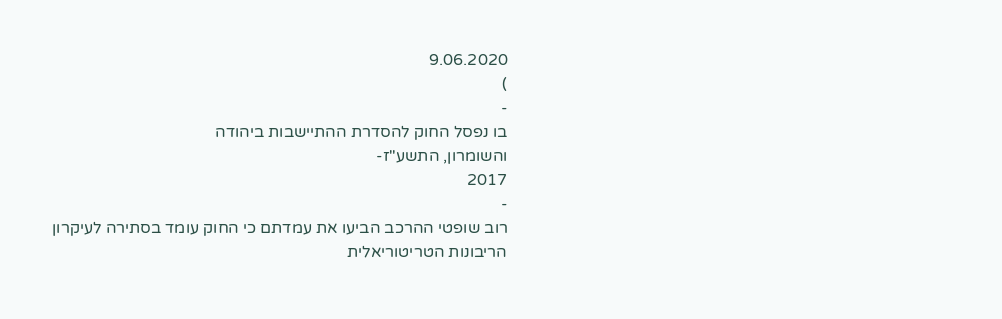9.06.2020
)
-
בו נפסל החוק להסדרת ההתיישבות ביהודה
והשומרון, התשע"ז-
2017
-
רוב שופטי ההרכב הביעו את עמדתם כי החוק עומד בסתירה לעיקרון
הריבונות הטריטוריאלית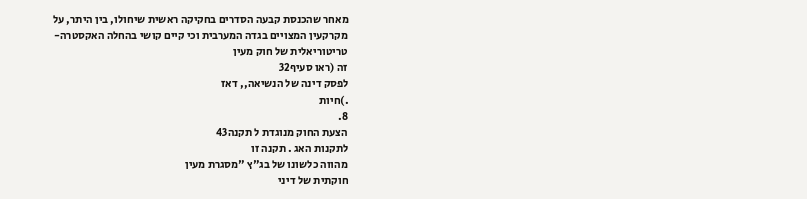מאחר שהכנסת קבעה הסדרים בחקיקה ראשית שיחולו, בין היתר, על
מקרקעין המצויים בגדה המערבית וכי קיים קושי בהחלה האקסטרה-
טריטוריאלית של חוק מעין
זה (ראו סעיף32
לפסק דינה של הנשיאה,, דאז
.)חיות
8.
הצעת החוק מנוגדת ל תקנה43
לתקנות האג . תקנה זו
מהווה כלשונו של בג"ץ "מסגרת מעין
חוקתית של דיני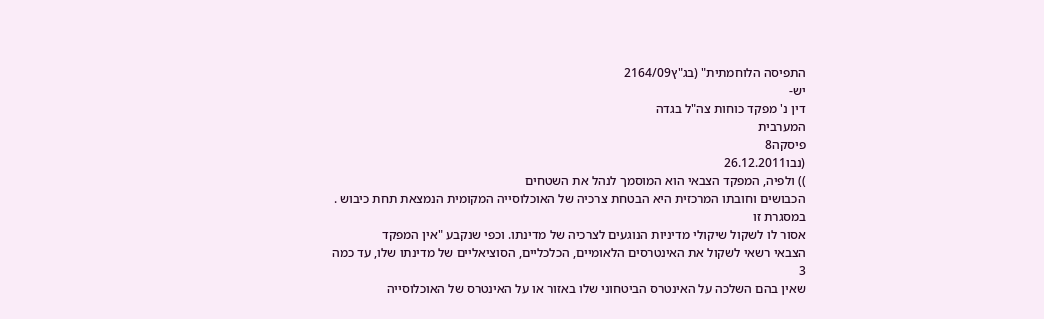התפיסה הלוחמתית" (בג"ץ2164/09
יש-
דין נ' מפקד כוחות צה"ל בגדה
המערבית
פיסקה8
(נבו26.12.2011
)) ולפיה, המפקד הצבאי הוא המוסמך לנהל את השטחים
הכבושים וחובתו המרכזית היא הבטחת צרכיה של האוכלוסייה המקומית הנמצאת תחת כיבוש .
במסגרת זו
אסור לו לשקול שיקולי מדיניות הנוגעים לצרכיה של מדינתו. וכפי שנקבע "אין המפקד
הצבאי רשאי לשקול את האינטרסים הלאומיים, הכלכליים, הסוציאליים של מדינתו שלו, עד כמה
3
שאין בהם השלכה על האינטרס הביטחוני שלו באזור או על האינטרס של האוכלוסייה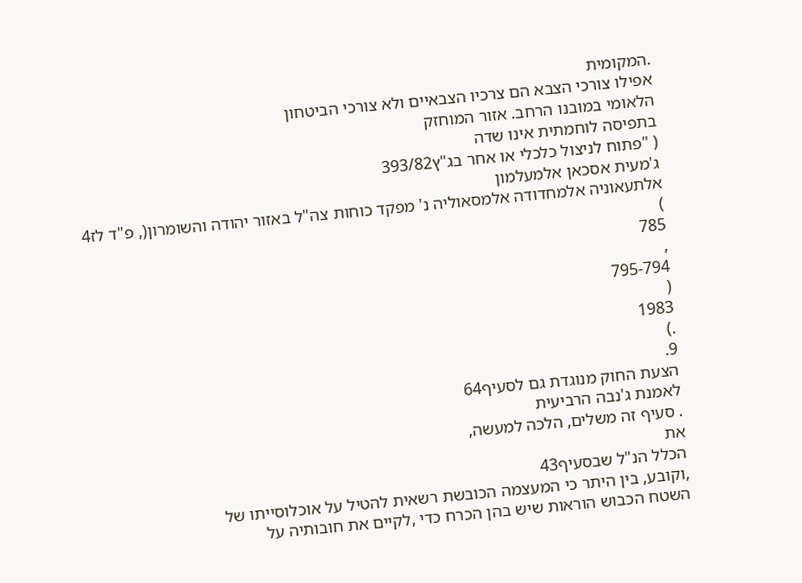.המקומית
אפילו צורכי הצבא הם צרכיו הצבאיים ולא צורכי הביטחון
הלאומי במובנו הרחב. אזור המוחזק
בתפיסה לוחמתית אינו שדה
( "פתוח לניצול כלכלי או אחר בג"ץ393/82
ג'מעית אסכאן אלמעלמון
אלתעאוניה אלמחדודה אלמסאוליה נ' מפקד כוחות צה"ל באזור יהודה והשומרון(, פ"ד לז4
)
785
,
795-794
(
1983
.)
9.
הצעת החוק מנוגדת גם לסעיף64
לאמנת ג'נבה הרביעית
. סעיף זה משלים, הלכה למעשה,
את
הכלל הנ"ל שבסעיף43
,וקובע, בין היתר כי המעצמה הכובשת רשאית להטיל על אוכלוסייתו של
השטח הכבוש הוראות שיש בהן הכרח כדי ,לקיים את חובותיה על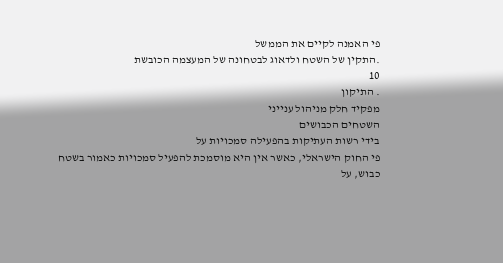פי האמנה לקיים את הממשל
.התקין של השטח ולדאוג לבטחונה של המעצמה הכובשת
10
. התיקון
מפקיד חלק מניהול ענייני
השטחים הכבושים
בידי רשות העתיקות בהפעילה סמכויות על
פי החוק הישראלי, כאשר אין היא מוסמכת להפעיל סמכויות כאמור בשטח כבוש, על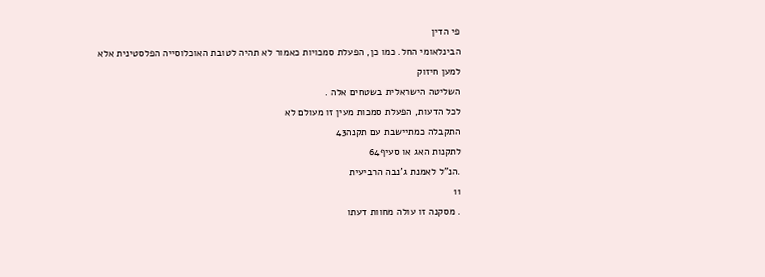פי הדין
הבינלאומי החל. כמו כן, הפעלת סמכויות כאמור לא תהיה לטובת האוכלוסייה הפלסטינית אלא
למען חיזוק
השליטה הישראלית בשטחים אלה .
לכל הדעות, הפעלת סמכות מעין זו מעולם לא
התקבלה כמתיישבת עם תקנה43
לתקנות האג או סעיף64
.הנ"ל לאמנת ג'נבה הרביעית
11
. מסקנה זו עולה מחוות דעתו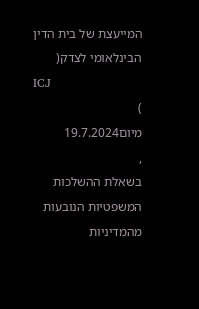המייעצת של בית הדין הבינלאומי לצדק(
ICJ
)
מיום19.7.2024
,
בשאלת ההשלכות המשפטיות הנובעות מהמדיניות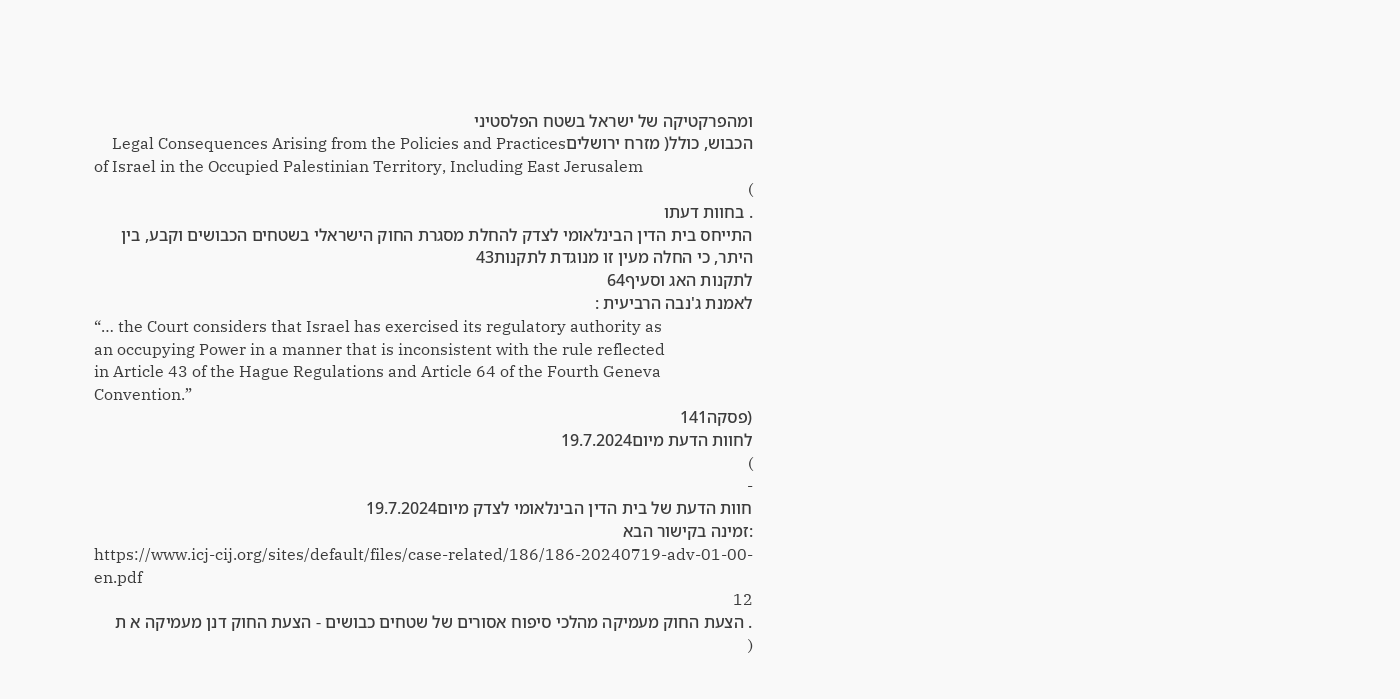ומהפרקטיקה של ישראל בשטח הפלסטיני
הכבוש, כולל( מזרח ירושליםLegal Consequences Arising from the Policies and Practices
of Israel in the Occupied Palestinian Territory, Including East Jerusalem
)
. בחוות דעתו
התייחס בית הדין הבינלאומי לצדק להחלת מסגרת החוק הישראלי בשטחים הכבושים וקבע, בין
היתר, כי החלה מעין זו מנוגדת לתקנות43
לתקנות האג וסעיף64
לאמנת ג'נבה הרביעית :
“… the Court considers that Israel has exercised its regulatory authority as
an occupying Power in a manner that is inconsistent with the rule reflected
in Article 43 of the Hague Regulations and Article 64 of the Fourth Geneva
Convention.”
(פסקה141
לחוות הדעת מיום19.7.2024
)
-
חוות הדעת של בית הדין הבינלאומי לצדק מיום19.7.2024
:זמינה בקישור הבא
https://www.icj-cij.org/sites/default/files/case-related/186/186-20240719-adv-01-00-
en.pdf
12
. הצעת החוק מעמיקה מהלכי סיפוח אסורים של שטחים כבושים - הצעת החוק דנן מעמיקה א ת
(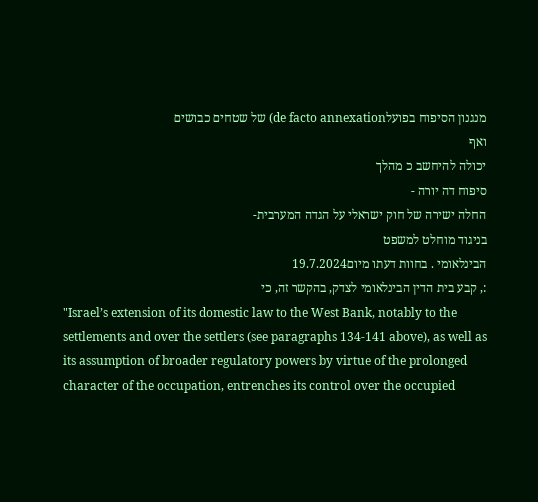מנגנון הסיפוח בפועלde facto annexation) של שטחים כבושים
ואף
יכולה להיחשב כ מהלך
סיפוח דה יורה -
החלה ישירה של חוק ישראלי על הגדה המערבית-
בניגוד מוחלט למשפט
הבינלאומי . בחוות דעתו מיום19.7.2024
:, קבע בית הדין הבינלאומי לצדק, בהקשר זה, כי
"Israel’s extension of its domestic law to the West Bank, notably to the
settlements and over the settlers (see paragraphs 134-141 above), as well as
its assumption of broader regulatory powers by virtue of the prolonged
character of the occupation, entrenches its control over the occupied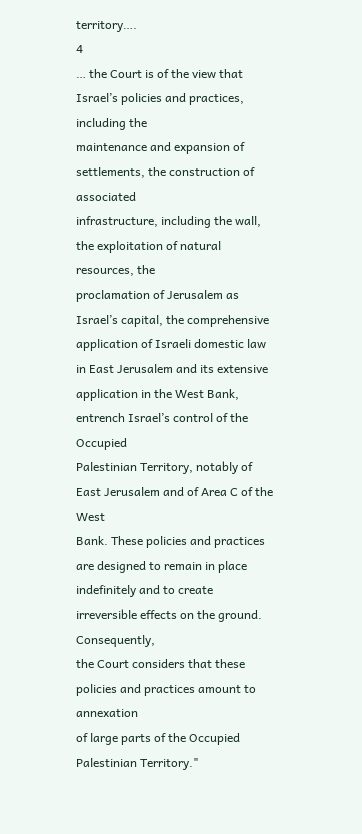territory….
4
… the Court is of the view that Israel’s policies and practices, including the
maintenance and expansion of settlements, the construction of associated
infrastructure, including the wall, the exploitation of natural resources, the
proclamation of Jerusalem as Israel’s capital, the comprehensive
application of Israeli domestic law in East Jerusalem and its extensive
application in the West Bank, entrench Israel’s control of the Occupied
Palestinian Territory, notably of East Jerusalem and of Area C of the West
Bank. These policies and practices are designed to remain in place
indefinitely and to create irreversible effects on the ground. Consequently,
the Court considers that these policies and practices amount to annexation
of large parts of the Occupied Palestinian Territory."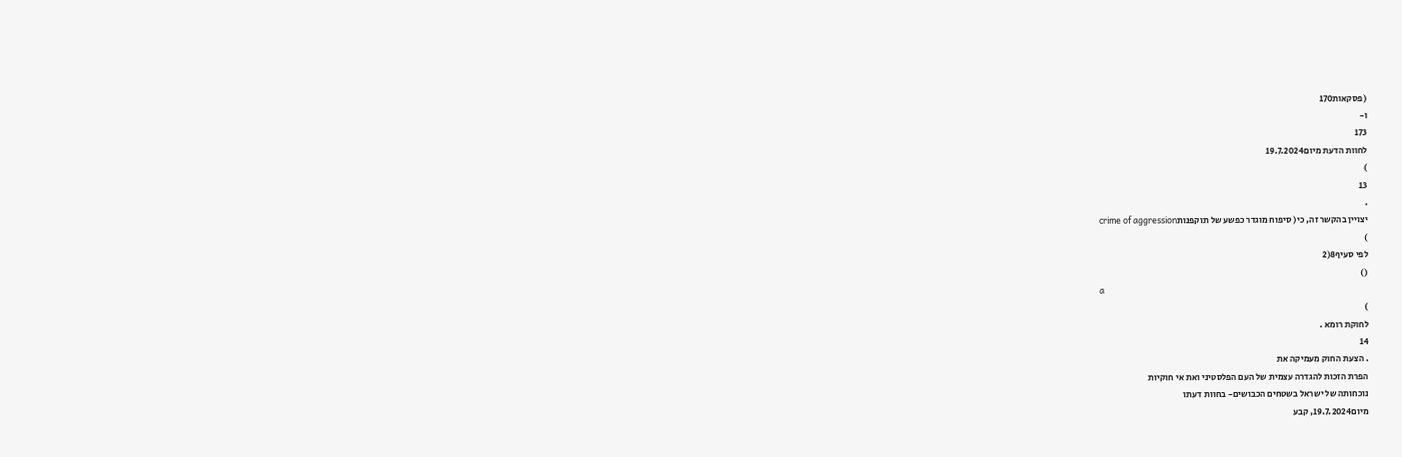(פסקאות170
ו-
173
לחוות הדעת מיום19.7.2024
)
13
.
יצויין בהקשר זה, כי( סיפוח מוגדר כפשע של תוקפנותcrime of aggression
)
לפי סעיף8(2
()
a
)
לחוקת רומא .
14
. הצעת החוק מעמיקה את
הפרת הזכות להגדרה עצמית של העם הפלסטיני ואת אי חוקיות
נוכחותה של ישראל בשטחים הכבושים- בחוות דעתו
מיום19.7.2024, קבע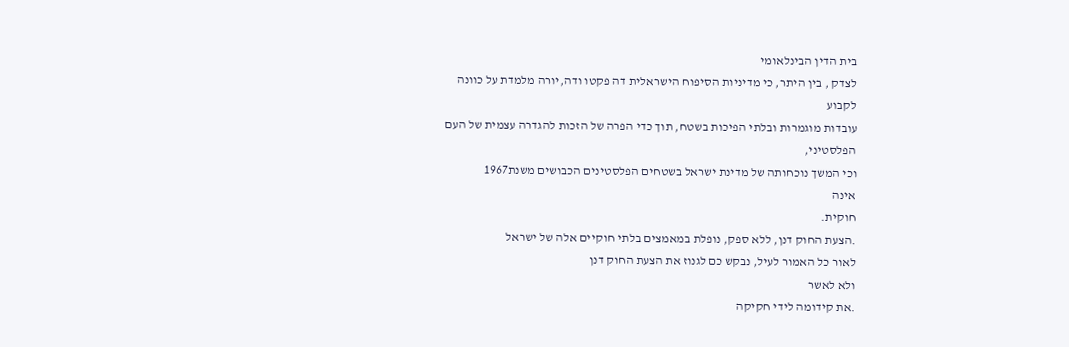בית הדין הבינלאומי
לצדק , בין היתר, כי מדיניות הסיפוח הישראלית דה פקטו ודה,יורה מלמדת על כוונה
לקבוע
עובדות מוגמרות ובלתי הפיכות בשטח, תוך כדי הפרה של הזכות להגדרה עצמית של העם
הפלסטיני,
וכי המשך נוכחותה של מדינת ישראל בשטחים הפלסטינים הכבושים משנת1967
אינה
חוקית.
.הצעת החוק דנן, ללא ספק, נופלת במאמצים בלתי חוקיים אלה של ישראל
לאור כל האמור לעיל, נבקש כם לגנוז את הצעת החוק דנן
ולא לאשר
.את קידומה לידי חקיקה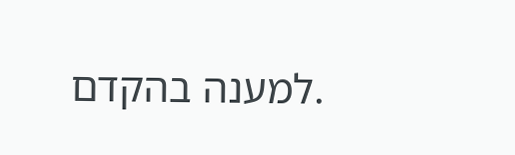.למענה בהקדם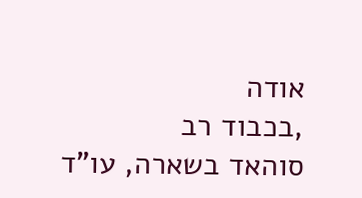אודה
,בכבוד רב
סוהאד בשארה, עו"ד